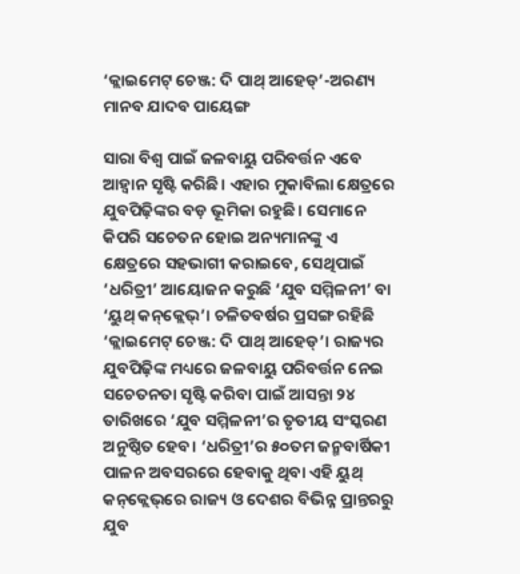‘କ୍ଲାଇମେଟ୍‌ ଚେଞ୍ଜ: ଦି ପାଥ୍‌ ଆହେଡ୍‌’-ଅରଣ୍ୟ ମାନବ ଯାଦବ ପାୟେଙ୍ଗ

ସାରା ବିଶ୍ୱ ପାଇଁ ଜଳବାୟୁ ପରିବର୍ତ୍ତନ ଏବେ ଆହ୍ବାନ ସୃଷ୍ଟି କରିଛି। ଏହାର ମୁକାବିଲା କ୍ଷେତ୍ରରେ ଯୁବପିଢ଼ିଙ୍କର ବଡ଼ ଭୂମିକା ରହୁଛି। ସେମାନେ କିପରି ସଚେତନ ହୋଇ ଅନ୍ୟମାନଙ୍କୁ ଏ କ୍ଷେତ୍ରରେ ସହଭାଗୀ କରାଇବେ, ସେଥିପାଇଁ ‘ଧରିତ୍ରୀ’ ଆୟୋଜନ କରୁଛି ‘ଯୁବ ସମ୍ମିଳନୀ’ ବା ‘ୟୁଥ୍‌ କନ୍‌କ୍ଲେଭ୍‌’। ଚଳିତବର୍ଷର ପ୍ରସଙ୍ଗ ରହିଛି ‘କ୍ଲାଇମେଟ୍‌ ଚେଞ୍ଜ: ଦି ପାଥ୍‌ ଆହେଡ୍‌’। ରାଜ୍ୟର ଯୁବପିଢ଼ିଙ୍କ ମଧ୍ୟରେ ଜଳବାୟୁ ପରିବର୍ତ୍ତନ ନେଇ ସଚେତନତା ସୃଷ୍ଟି କରିବା ପାଇଁ ଆସନ୍ତା ୨୪ ତାରିଖରେ ‘ଯୁବ ସମ୍ମିଳନୀ’ର ତୃତୀୟ ସଂସ୍କରଣ ଅନୁଷ୍ଠିତ ହେବ। ‘ଧରିତ୍ରୀ’ର ୫୦ତମ ଜନ୍ମବାର୍ଷିକୀ ପାଳନ ଅବସରରେ ହେବାକୁ ଥିବା ଏହି ୟୁଥ୍‌ କନ୍‌କ୍ଲେଭ୍‌ରେ ରାଜ୍ୟ ଓ ଦେଶର ବିଭିନ୍ନ ପ୍ରାନ୍ତରରୁ ଯୁବ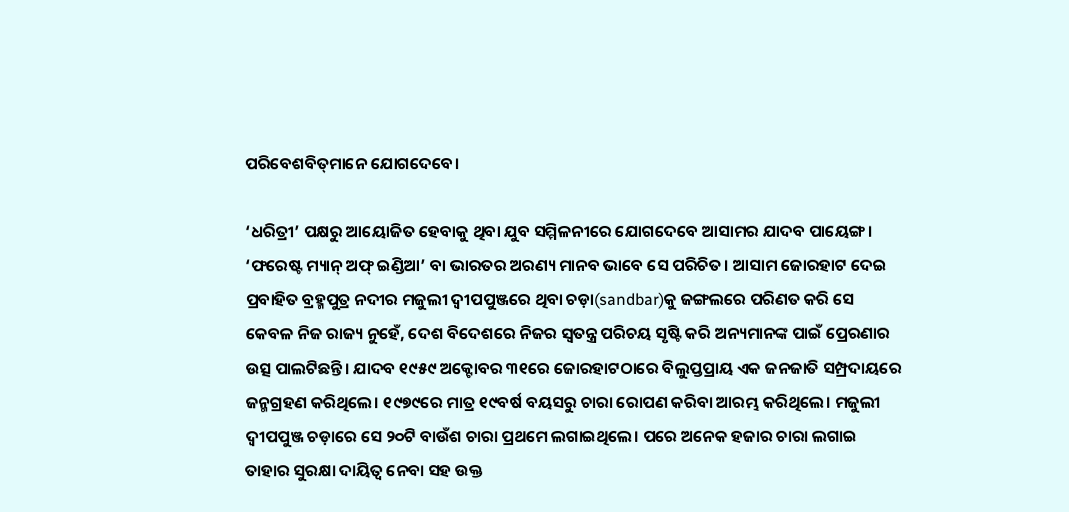ପରିବେଶବିତ୍‌ମାନେ ଯୋଗଦେବେ।

‘ଧରିତ୍ରୀ’ ପକ୍ଷରୁ ଆୟୋଜିତ ହେବାକୁ ଥିବା ଯୁବ ସମ୍ମିଳନୀରେ ଯୋଗଦେବେ ଆସାମର ଯାଦବ ପାୟେଙ୍ଗ। ‘ଫରେଷ୍ଟ ମ୍ୟାନ୍‌ ଅଫ୍‌ ଇଣ୍ଡିଆ’ ବା ଭାରତର ଅରଣ୍ୟ ମାନବ ଭାବେ ସେ ପରିଚିତ। ଆସାମ ଜୋରହାଟ ଦେଇ ପ୍ରବାହିତ ବ୍ରହ୍ମପୁତ୍ର ନଦୀର ମଜୁଲୀ ଦ୍ୱୀପପୁଞ୍ଜରେ ଥିବା ଚଡ଼ା(sandbar)କୁ ଜଙ୍ଗଲରେ ପରିଣତ କରି ସେ କେବଳ ନିଜ ରାଜ୍ୟ ନୁହେଁ, ଦେଶ ବିଦେଶରେ ନିଜର ସ୍ବତନ୍ତ୍ର ପରିଚୟ ସୃଷ୍ଟି କରି ଅନ୍ୟମାନଙ୍କ ପାଇଁ ପ୍ରେରଣାର ଉତ୍ସ ପାଲଟିଛନ୍ତି। ଯାଦବ ୧୯୫୯ ଅକ୍ଟୋବର ୩୧ରେ ଜୋରହାଟଠାରେ ବିଲୁପ୍ତପ୍ରାୟ ଏକ ଜନଜାତି ସମ୍ପ୍ରଦାୟରେ ଜନ୍ମଗ୍ରହଣ କରିଥିଲେ। ୧୯୭୯ରେ ମାତ୍ର ୧୯ବର୍ଷ ବୟସରୁ ଚାରା ରୋପଣ କରିବା ଆରମ୍ଭ କରିଥିଲେ। ମଜୁଲୀ ଦ୍ୱୀପପୁଞ୍ଜ ଚଡ଼ାରେ ସେ ୨୦ଟି ବାଉଁଶ ଚାରା ପ୍ରଥମେ ଲଗାଇଥିଲେ। ପରେ ଅନେକ ହଜାର ଚାରା ଲଗାଇ ତାହାର ସୁରକ୍ଷା ଦାୟିତ୍ୱ ନେବା ସହ ଉକ୍ତ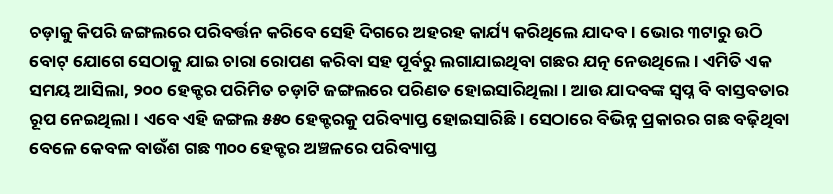ଚଡ଼ାକୁ କିପରି ଜଙ୍ଗଲରେ ପରିବର୍ତ୍ତନ କରିବେ ସେହି ଦିଗରେ ଅହରହ କାର୍ଯ୍ୟ କରିଥିଲେ ଯାଦବ। ଭୋର ୩ଟାରୁ ଉଠି ବୋଟ୍‌ ଯୋଗେ ସେଠାକୁ ଯାଇ ଚାରା ରୋପଣ କରିବା ସହ ପୂର୍ବରୁ ଲଗାଯାଇଥିବା ଗଛର ଯତ୍ନ ନେଉଥିଲେ। ଏମିତି ଏକ ସମୟ ଆସିଲା, ୨୦୦ ହେକ୍ଟର ପରିମିତ ଚଡ଼ାଟି ଜଙ୍ଗଲରେ ପରିଣତ ହୋଇସାରିଥିଲା। ଆଉ ଯାଦବଙ୍କ ସ୍ବପ୍ନ ବି ବାସ୍ତବତାର ରୂପ ନେଇଥିଲା। ଏବେ ଏହି ଜଙ୍ଗଲ ୫୫୦ ହେକ୍ଟରକୁ ପରିବ୍ୟାପ୍ତ ହୋଇସାରିଛି। ସେଠାରେ ବିଭିନ୍ନ ପ୍ରକାରର ଗଛ ବଢ଼ିଥିବା ବେଳେ କେବଳ ବାଉଁଶ ଗଛ ୩୦୦ ହେକ୍ଟର ଅଞ୍ଚଳରେ ପରିବ୍ୟାପ୍ତ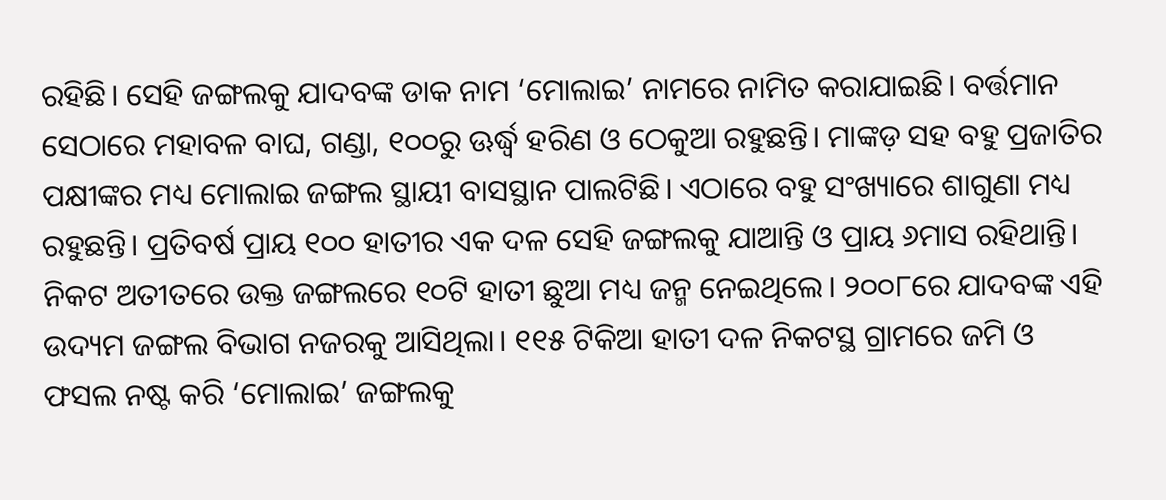ରହିଛି। ସେହି ଜଙ୍ଗଲକୁ ଯାଦବଙ୍କ ଡାକ ନାମ ‘ମୋଲାଇ’ ନାମରେ ନାମିତ କରାଯାଇଛି। ବର୍ତ୍ତମାନ ସେଠାରେ ମହାବଳ ବାଘ, ଗଣ୍ଡା, ୧୦୦ରୁ ଊର୍ଦ୍ଧ୍ୱ ହରିଣ ଓ ଠେକୁଆ ରହୁଛନ୍ତି। ମାଙ୍କଡ଼ ସହ ବହୁ ପ୍ରଜାତିର ପକ୍ଷୀଙ୍କର ମଧ୍ୟ ମୋଲାଇ ଜଙ୍ଗଲ ସ୍ଥାୟୀ ବାସସ୍ଥାନ ପାଲଟିଛି। ଏଠାରେ ବହୁ ସଂଖ୍ୟାରେ ଶାଗୁଣା ମଧ୍ୟ ରହୁଛନ୍ତି। ପ୍ରତିବର୍ଷ ପ୍ରାୟ ୧୦୦ ହାତୀର ଏକ ଦଳ ସେହି ଜଙ୍ଗଲକୁ ଯାଆନ୍ତି ଓ ପ୍ରାୟ ୬ମାସ ରହିଥାନ୍ତି। ନିକଟ ଅତୀତରେ ଉକ୍ତ ଜଙ୍ଗଲରେ ୧୦ଟି ହାତୀ ଛୁଆ ମଧ୍ୟ ଜନ୍ମ ନେଇଥିଲେ। ୨୦୦୮ରେ ଯାଦବଙ୍କ ଏହି ଉଦ୍ୟମ ଜଙ୍ଗଲ ବିଭାଗ ନଜରକୁ ଆସିଥିଲା। ୧୧୫ ଟିକିଆ ହାତୀ ଦଳ ନିକଟସ୍ଥ ଗ୍ରାମରେ ଜମି ଓ ଫସଲ ନଷ୍ଟ କରି ‘ମୋଲାଇ’ ଜଙ୍ଗଲକୁ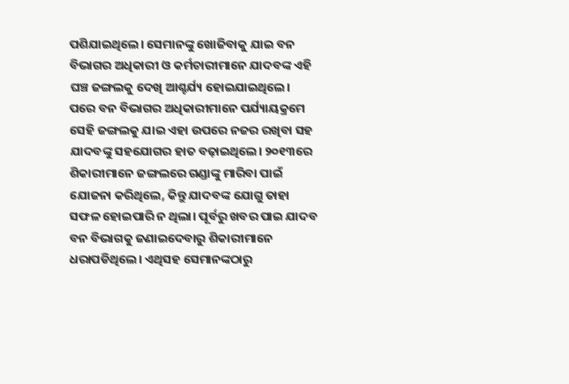ପଶିଯାଇଥିଲେ। ସେମାନଙ୍କୁ ଖୋଜିବାକୁ ଯାଇ ବନ ବିଭାଗର ଅଧିକାରୀ ଓ କର୍ମଚାରୀମାନେ ଯାଦବଙ୍କ ଏହି ଘଞ୍ଚ ଜଙ୍ଗଲକୁ ଦେଖି ଆଶ୍ଚର୍ଯ୍ୟ ହୋଇଯାଇଥିଲେ। ପରେ ବନ ବିଭାଗର ଅଧିକାରୀମାନେ ପର୍ଯ୍ୟାୟକ୍ରମେ ସେହି ଜଙ୍ଗଲକୁ ଯାଇ ଏହା ଉପରେ ନଜର ରଖିବା ସହ ଯାଦବଙ୍କୁ ସହଯୋଗର ହାତ ବଢ଼ାଇଥିଲେ। ୨୦୧୩ରେ ଶିକାରୀମାନେ ଜଙ୍ଗଲରେ ଗଣ୍ଡାଙ୍କୁ ମାରିବା ପାଇଁ ଯୋଜନା କରିଥିଲେ, କିନ୍ତୁ ଯାଦବଙ୍କ ଯୋଗୁ ତାହା ସଫଳ ହୋଇପାରି ନ ଥିଲା। ପୂର୍ବରୁ ଖବର ପାଇ ଯାଦବ ବନ ବିଭାଗକୁ ଜଣାଇଦେବାରୁ ଶିକାରୀମାନେ ଧରାପଡିଥିଲେ। ଏଥିସହ ସେମାନଙ୍କଠାରୁ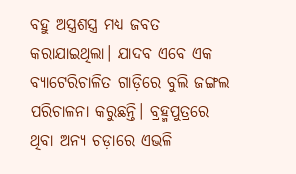ବହୁ ଅସ୍ତ୍ରଶସ୍ତ୍ର ମଧ୍ୟ ଜବତ କରାଯାଇଥିଲା। ଯାଦବ ଏବେ ଏକ ବ୍ୟାଟେରିଚାଳିତ ଗାଡ଼ିରେ ବୁଲି ଜଙ୍ଗଲ ପରିଚାଳନା କରୁଛନ୍ତି। ବ୍ରହ୍ମପୁତ୍ରରେ ଥିବା ଅନ୍ୟ ଚଡ଼ାରେ ଏଭଳି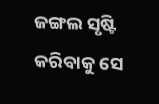ଜଙ୍ଗଲ ସୃଷ୍ଟି କରିବାକୁ ସେ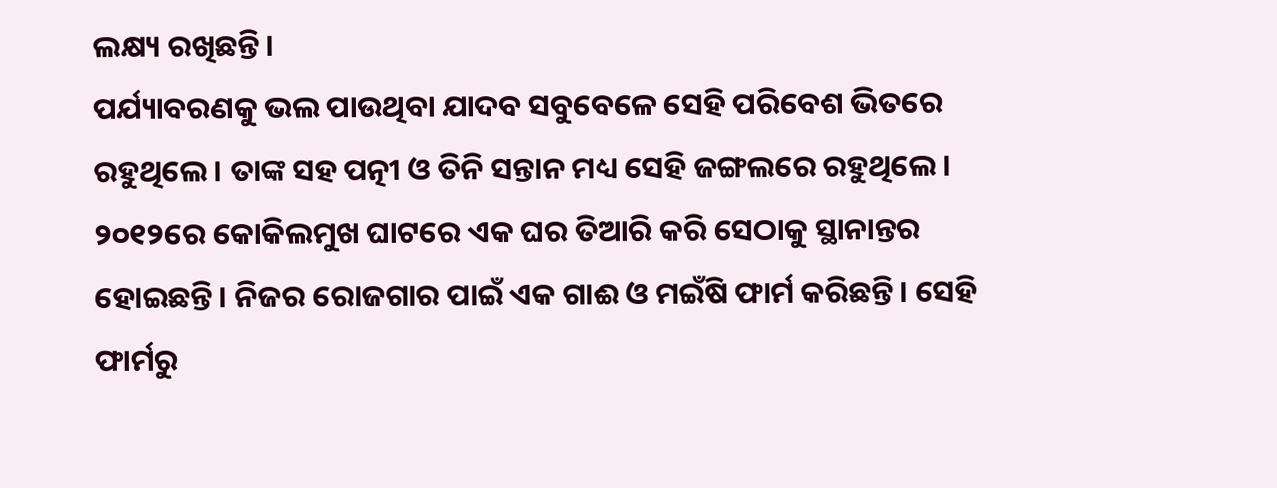ଲକ୍ଷ୍ୟ ରଖିଛନ୍ତି।
ପର୍ଯ୍ୟାବରଣକୁ ଭଲ ପାଉଥିବା ଯାଦବ ସବୁବେଳେ ସେହି ପରିବେଶ ଭିତରେ ରହୁଥିଲେ। ତାଙ୍କ ସହ ପତ୍ନୀ ଓ ତିନି ସନ୍ତାନ ମଧ୍ୟ ସେହି ଜଙ୍ଗଲରେ ରହୁଥିଲେ। ୨୦୧୨ରେ କୋକିଲମୁଖ ଘାଟରେ ଏକ ଘର ତିଆରି କରି ସେଠାକୁ ସ୍ଥାନାନ୍ତର ହୋଇଛନ୍ତି। ନିଜର ରୋଜଗାର ପାଇଁ ଏକ ଗାଈ ଓ ମଇଁଷି ଫାର୍ମ କରିଛନ୍ତି। ସେହି ଫାର୍ମରୁ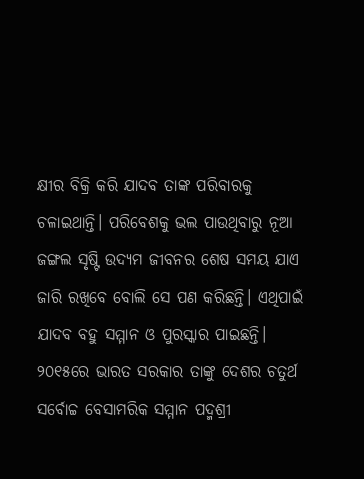କ୍ଷୀର ବିକ୍ରି କରି ଯାଦବ ତାଙ୍କ ପରିବାରକୁ ଚଳାଇଥାନ୍ତି। ପରିବେଶକୁ ଭଲ ପାଉଥିବାରୁ ନୂଆ ଜଙ୍ଗଲ ସୃଷ୍ଟି ଉଦ୍ୟମ ଜୀବନର ଶେଷ ସମୟ ଯାଏ ଜାରି ରଖିବେ ବୋଲି ସେ ପଣ କରିଛନ୍ତି। ଏଥିପାଇଁ
ଯାଦବ ବହୁ ସମ୍ମାନ ଓ ପୁରସ୍କାର ପାଇଛନ୍ତି। ୨୦୧୫ରେ ଭାରତ ସରକାର ତାଙ୍କୁ ଦେଶର ଚତୁର୍ଥ ସର୍ବୋଚ୍ଚ ବେସାମରିକ ସମ୍ମାନ ପଦ୍ମଶ୍ରୀ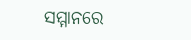ସମ୍ମାନରେ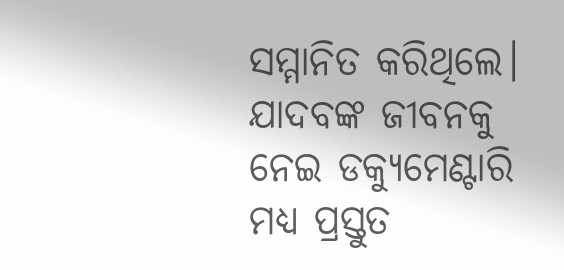ସମ୍ମାନିତ କରିଥିଲେ। ଯାଦବଙ୍କ ଜୀବନକୁ ନେଇ ଡକ୍ୟୁମେଣ୍ଟାରି ମଧ୍ୟ ପ୍ରସ୍ତୁତ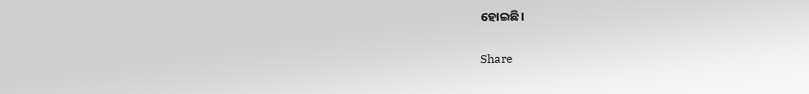ହୋଇଛି।

Share